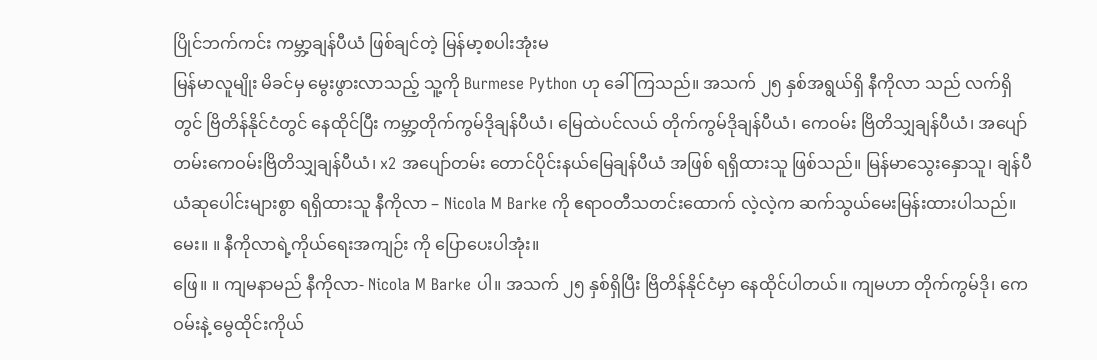ပြိုင်ဘက်ကင်း ကမ္ဘာ့ချန်ပီယံ ဖြစ်ချင်တဲ့ မြန်မာ့စပါးအုံးမ
မြန်မာလူမျိုး မိခင်မှ မွေးဖွားလာသည့် သူ့ကို Burmese Python ဟု ခေါ်ကြသည်။ အသက် ၂၅ နှစ်အရွယ်ရှိ နီကိုလာ သည် လက်ရှိတွင် ဗြိတိန်နိုင်ငံတွင် နေထိုင်ပြီး ကမ္ဘာ့တိုက်ကွမ်ဒိုချန်ပီယံ၊ မြေထဲပင်လယ် တိုက်ကွမ်ဒိုချန်ပီယံ၊ ကေဝမ်း ဗြိတိသျှချန်ပီယံ၊ အပျော်တမ်းကေဝမ်းဗြိတိသျှချန်ပီယံ၊ x2 အပျော်တမ်း တောင်ပိုင်းနယ်မြေချန်ပီယံ အဖြစ် ရရှိထားသူ ဖြစ်သည်။ မြန်မာသွေးနှောသူ၊ ချန်ပီယံဆုပေါင်းများစွာ ရရှိထားသူ နီကိုလာ – Nicola M Barke ကို ဧရာဝတီသတင်းထောက် လဲ့လဲ့က ဆက်သွယ်မေးမြန်းထားပါသည်။
မေး။ ။ နီကိုလာရဲ့ကိုယ်ရေးအကျဉ်း ကို ပြောပေးပါအုံး။
ဖြေ။ ။ ကျမနာမည် နီကိုလာ- Nicola M Barke ပါ။ အသက် ၂၅ နှစ်ရှိပြီး ဗြိတိန်နိုင်ငံမှာ နေထိုင်ပါတယ်။ ကျမဟာ တိုက်ကွမ်ဒို၊ ကေဝမ်းနဲ့ မွေထိုင်းကိုယ်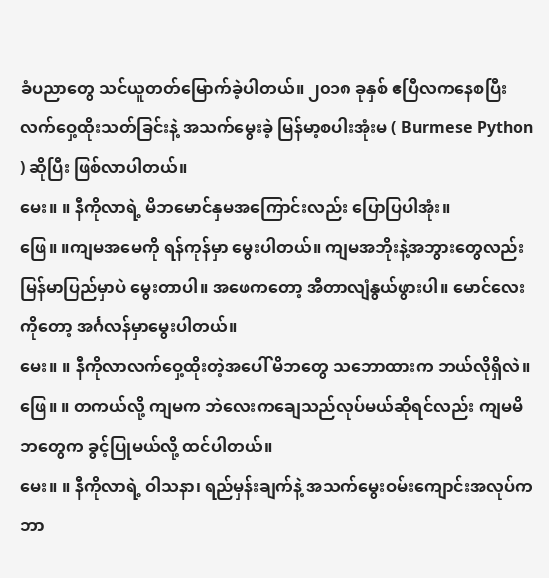ခံပညာတွေ သင်ယူတတ်မြောက်ခဲ့ပါတယ်။ ၂၀၁၈ ခုနှစ် ဧပြီလကနေစပြီး လက်ဝှေ့ထိုးသတ်ခြင်းနဲ့ အသက်မွေးခဲ့ မြန်မာ့စပါးအုံးမ ( Burmese Python ) ဆိုပြီး ဖြစ်လာပါတယ်။
မေး။ ။ နီကိုလာရဲ့ မိဘမောင်နှမအကြောင်းလည်း ပြောပြပါအုံး။
ဖြေ။ ။ကျမအမေကို ရန်ကုန်မှာ မွေးပါတယ်။ ကျမအဘိုးနဲ့အဘွားတွေလည်း မြန်မာပြည်မှာပဲ မွေးတာပါ။ အဖေကတော့ အီတာလျံနွယ်ဖွားပါ။ မောင်လေးကိုတော့ အင်္ဂလန်မှာမွေးပါတယ်။
မေး။ ။ နီကိုလာလက်ဝှေ့ထိုးတဲ့အပေါ် မိဘတွေ သဘောထားက ဘယ်လိုရှိလဲ။
ဖြေ။ ။ တကယ်လို့ ကျမက ဘဲလေးကချေသည်လုပ်မယ်ဆိုရင်လည်း ကျမမိဘတွေက ခွင့်ပြုမယ်လို့ ထင်ပါတယ်။
မေး။ ။ နီကိုလာရဲ့ ဝါသနာ၊ ရည်မှန်းချက်နဲ့ အသက်မွေးဝမ်းကျောင်းအလုပ်က ဘာ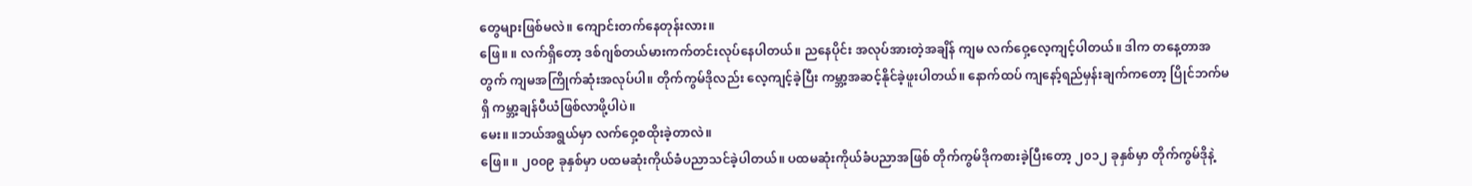တွေများဖြစ်မလဲ။ ကျောင်းတက်နေတုန်းလား။
ဖြေ။ ။ လက်ရှိတော့ ဒစ်ဂျစ်တယ်မားကက်တင်းလုပ်နေပါတယ်။ ညနေပိုင်း အလုပ်အားတဲ့အချိန် ကျမ လက်ဝှေ့လေ့ကျင့်ပါတယ်။ ဒါက တနေ့တာအတွက် ကျမအကြိုက်ဆုံးအလုပ်ပါ။ တိုက်ကွမ်ဒိုလည်း လေ့ကျင့်ခဲ့ပြီး ကမ္ဘာ့အဆင့်နိုင်ခဲ့ဖူးပါတယ်။ နောက်ထပ် ကျနော့်ရည်မှန်းချက်ကတော့ ပြိုင်ဘက်မရှိ ကမ္ဘာ့ချန်ပီယံဖြစ်လာဖို့ပါပဲ။
မေး။ ။ဘယ်အရွယ်မှာ လက်ဝှေ့စထိုးခဲ့တာလဲ။
ဖြေ။ ။ ၂၀၀၉ ခုနှစ်မှာ ပထမဆုံးကိုယ်ခံပညာသင်ခဲ့ပါတယ်။ ပထမဆုံးကိုယ်ခံပညာအဖြစ် တိုက်ကွမ်ဒိုကစားခဲ့ပြီးတော့ ၂၀၁၂ ခုနှစ်မှာ တိုက်ကွမ်ဒိုနဲ့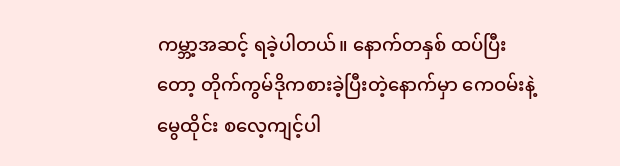ကမ္ဘာ့အဆင့် ရခဲ့ပါတယ်။ နောက်တနှစ် ထပ်ပြီးတော့ တိုက်ကွမ်ဒိုကစားခဲ့ပြီးတဲ့နောက်မှာ ကေဝမ်းနဲ့ မွေထိုင်း စလေ့ကျင့်ပါ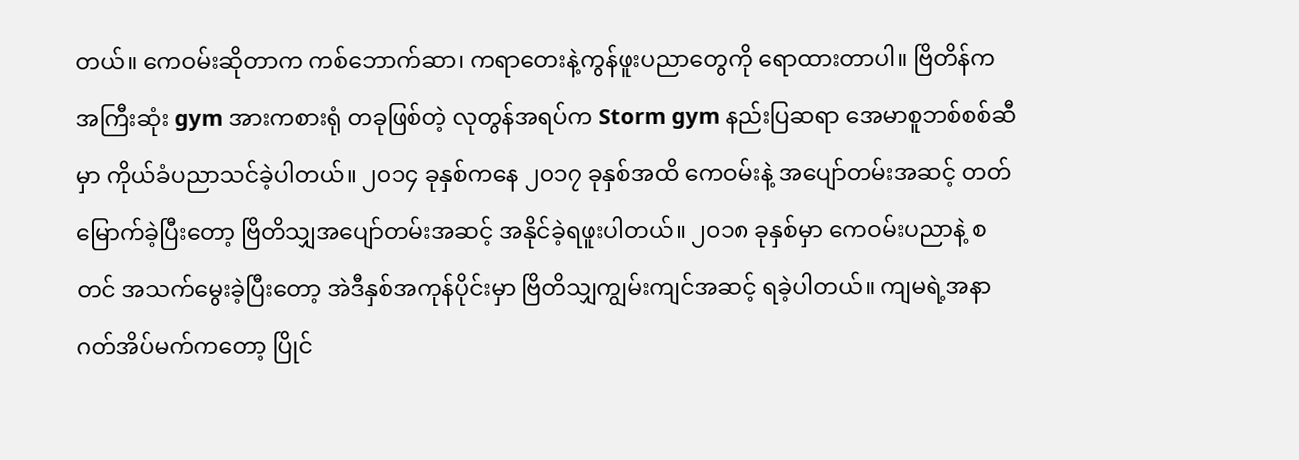တယ်။ ကေဝမ်းဆိုတာက ကစ်ဘောက်ဆာ၊ ကရာတေးနဲ့ကွန်ဖူးပညာတွေကို ရောထားတာပါ။ ဗြိတိန်က အကြီးဆုံး gym အားကစားရုံ တခုဖြစ်တဲ့ လုတွန်အရပ်က Storm gym နည်းပြဆရာ အေမာစူဘစ်စစ်ဆီမှာ ကိုယ်ခံပညာသင်ခဲ့ပါတယ်။ ၂၀၁၄ ခုနှစ်ကနေ ၂၀၁၇ ခုနှစ်အထိ ကေဝမ်းနဲ့ အပျော်တမ်းအဆင့် တတ်မြောက်ခဲ့ပြီးတော့ ဗြိတိသျှအပျော်တမ်းအဆင့် အနိုင်ခဲ့ရဖူးပါတယ်။ ၂၀၁၈ ခုနှစ်မှာ ကေဝမ်းပညာနဲ့ စတင် အသက်မွေးခဲ့ပြီးတော့ အဲဒီနှစ်အကုန်ပိုင်းမှာ ဗြိတိသျှကျွမ်းကျင်အဆင့် ရခဲ့ပါတယ်။ ကျမရဲ့အနာဂတ်အိပ်မက်ကတော့ ပြိုင်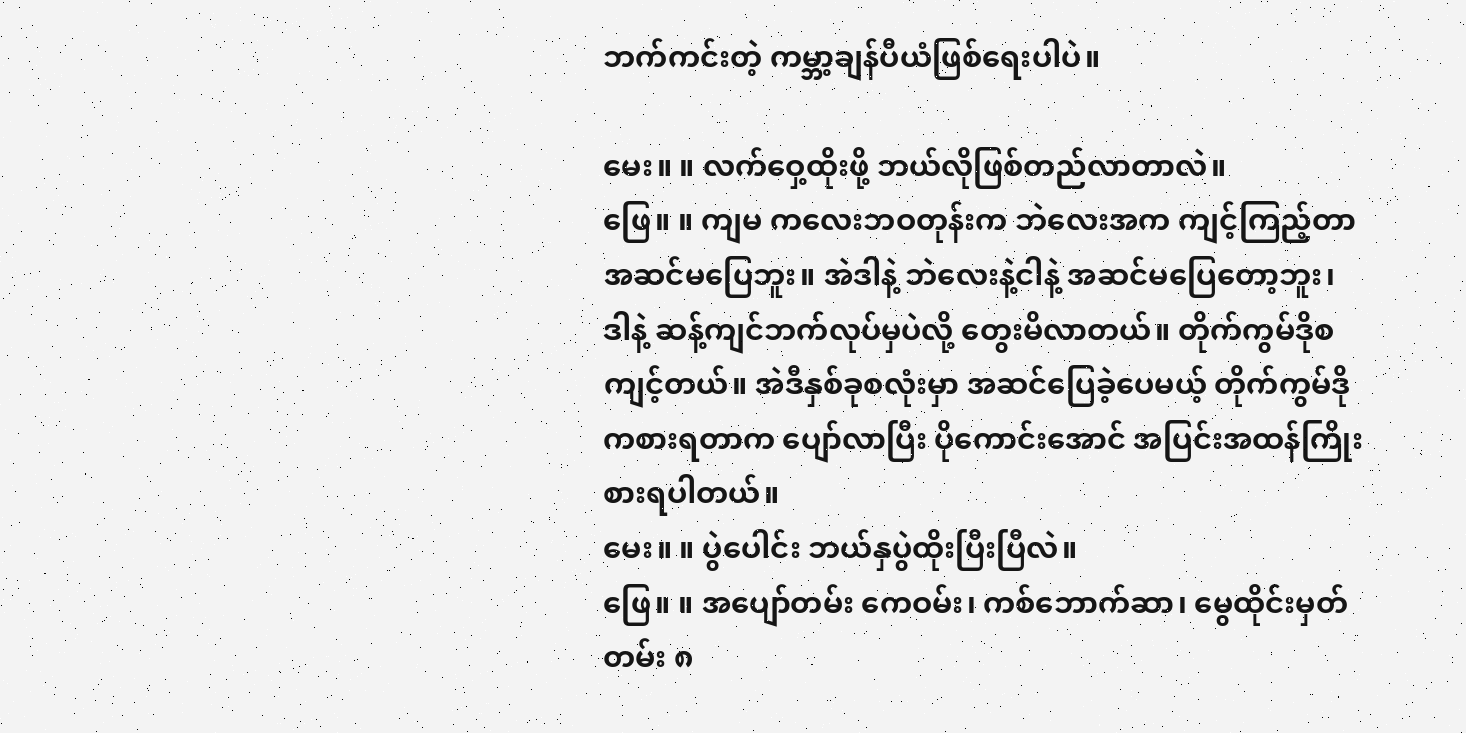ဘက်ကင်းတဲ့ ကမ္ဘာ့ချန်ပီယံဖြစ်ရေးပါပဲ။

မေး။ ။ လက်ဝှေ့ထိုးဖို့ ဘယ်လိုဖြစ်တည်လာတာလဲ။
ဖြေ။ ။ ကျမ ကလေးဘဝတုန်းက ဘဲလေးအက ကျင့်ကြည့်တာ အဆင်မပြေဘူး။ အဲဒါနဲ့ ဘဲလေးနဲ့ငါနဲ့ အဆင်မပြေတော့ဘူး၊ ဒါနဲ့ ဆန့်ကျင်ဘက်လုပ်မှပဲလို့ တွေးမိလာတယ်။ တိုက်ကွမ်ဒိုစကျင့်တယ်။ အဲဒီနှစ်ခုစလုံးမှာ အဆင်ပြေခဲ့ပေမယ့် တိုက်ကွမ်ဒိုကစားရတာက ပျော်လာပြီး ပိုကောင်းအောင် အပြင်းအထန်ကြိုးစားရပါတယ်။
မေး။ ။ ပွဲပေါင်း ဘယ်နှပွဲထိုးပြီးပြီလဲ။
ဖြေ။ ။ အပျော်တမ်း ကေဝမ်း၊ ကစ်ဘောက်ဆာ၊ မွေထိုင်းမှတ်တမ်း ၈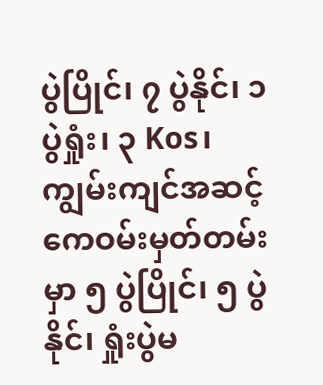ပွဲပြိုင်၊ ၇ ပွဲနိုင်၊ ၁ ပွဲရှုံး၊ ၃ Kos၊ ကျွမ်းကျင်အဆင့် ကေဝမ်းမှတ်တမ်း မှာ ၅ ပွဲပြိုင်၊ ၅ ပွဲနိုင်၊ ရှုံးပွဲမ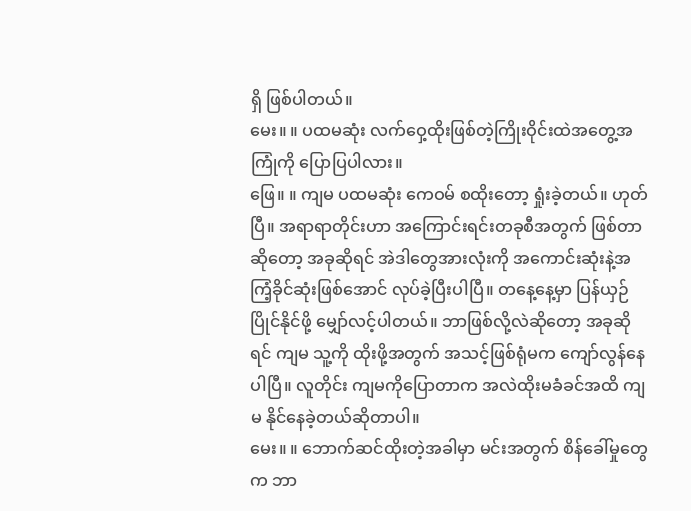ရှိ ဖြစ်ပါတယ်။
မေး။ ။ ပထမဆုံး လက်ဝှေ့ထိုးဖြစ်တဲ့ကြိုးဝိုင်းထဲအတွေ့အကြုံကို ပြောပြပါလား။
ဖြေ။ ။ ကျမ ပထမဆုံး ကေဝမ် စထိုးတော့ ရှုံးခဲ့တယ်။ ဟုတ်ပြီ။ အရာရာတိုင်းဟာ အကြောင်းရင်းတခုစီအတွက် ဖြစ်တာဆိုတော့ အခုဆိုရင် အဲဒါတွေအားလုံးကို အကောင်းဆုံးနဲ့အကြံ့ခိုင်ဆုံးဖြစ်အောင် လုပ်ခဲ့ပြီးပါပြီ။ တနေ့နေ့မှာ ပြန်ယှဉ်ပြိုင်နိုင်ဖို့ မျှော်လင့်ပါတယ်။ ဘာဖြစ်လို့လဲဆိုတော့ အခုဆိုရင် ကျမ သူ့ကို ထိုးဖို့အတွက် အသင့်ဖြစ်ရုံမက ကျော်လွန်နေပါပြီ။ လူတိုင်း ကျမကိုပြောတာက အလဲထိုးမခံခင်အထိ ကျမ နိုင်နေခဲ့တယ်ဆိုတာပါ။
မေး။ ။ ဘောက်ဆင်ထိုးတဲ့အခါမှာ မင်းအတွက် စိန်ခေါ်မှုတွေက ဘာ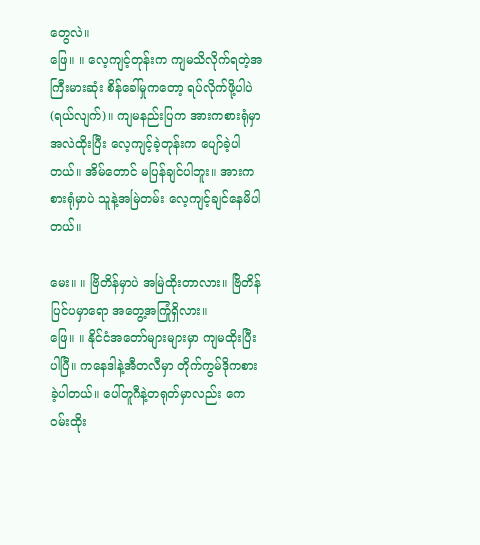တွေလဲ။
ဖြေ။ ။ လေ့ကျင့်တုန်းက ကျမသိလိုက်ရတဲ့အကြီးမားဆုံး စိန်ခေါ်မှုကတော့ ရပ်လိုက်ဖို့ပါပဲ(ရယ်လျက်)။ ကျမနည်းပြက အားကစားရုံမှာ အလဲထိုးပြီး လေ့ကျင့်ခဲ့တုန်းက ပျော်ခဲ့ပါတယ်။ အိမ်တောင် မပြန်ချင်ပါဘူး။ အားကစားရုံမှာပဲ သူနဲ့အမြဲတမ်း လေ့ကျင့်ချင်နေမိပါတယ်။

မေး။ ။ ဗြိတိန်မှာပဲ အမြဲထိုးတာလား။ ဗြိတိန်ပြင်ပမှာရော အတွေ့အကြုံရှိလား။
ဖြေ။ ။ နိုင်ငံအတော်များများမှာ ကျမထိုးပြီးပါပြီ။ ကနေဒါနဲ့အီတလီမှာ တိုက်ကွမ်ဒိုကစားခဲ့ပါတယ်။ ပေါ်တူဂီနဲ့တရုတ်မှာလည်း ကေဝမ်းထိုး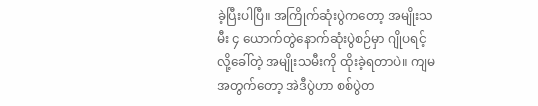ခဲ့ပြီးပါပြီ။ အကြိုက်ဆုံးပွဲကတော့ အမျိုးသမီး ၄ ယောက်တွဲနောက်ဆုံးပွဲစဉ်မှာ ဂျိုပရင့်လို့ခေါ်တဲ့ အမျိုးသမီးကို ထိုးခဲ့ရတာပဲ။ ကျမအတွက်တော့ အဲဒီပွဲဟာ စစ်ပွဲတ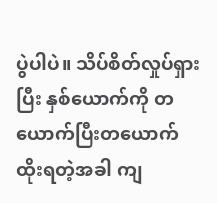ပွဲပါပဲ။ သိပ်စိတ်လှုပ်ရှားပြီး နှစ်ယောက်ကို တယောက်ပြီးတယောက်ထိုးရတဲ့အခါ ကျ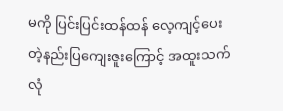မကို ပြင်းပြင်းထန်ထန် လေ့ကျင့်ပေးတဲ့နည်းပြကျေးဇူးကြောင့် အထူးသက်လုံ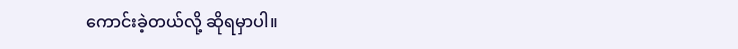ကောင်းခဲ့တယ်လို့ ဆိုရမှာပါ။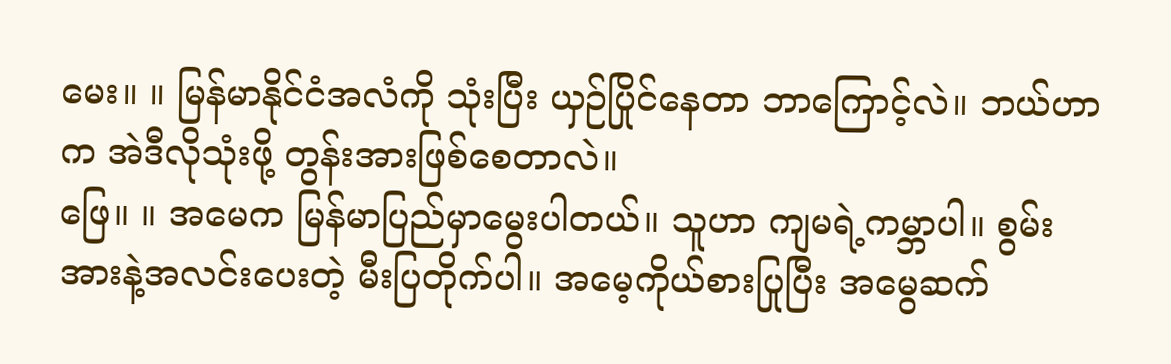မေး။ ။ မြန်မာနိုင်ငံအလံကို သုံးပြီး ယှဉ်ပြိုင်နေတာ ဘာကြောင့်လဲ။ ဘယ်ဟာက အဲဒီလိုသုံးဖို့ တွန်းအားဖြစ်စေတာလဲ။
ဖြေ။ ။ အမေက မြန်မာပြည်မှာမွေးပါတယ်။ သူဟာ ကျမရဲ့ကမ္ဘာပါ။ စွမ်းအားနဲ့အလင်းပေးတဲ့ မီးပြတိုက်ပါ။ အမေ့ကိုယ်စားပြုပြီး အမွေဆက်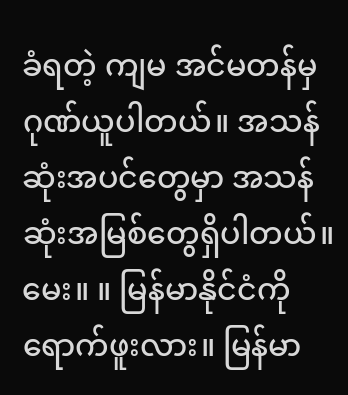ခံရတဲ့ ကျမ အင်မတန်မှ ဂုဏ်ယူပါတယ်။ အသန်ဆုံးအပင်တွေမှာ အသန်ဆုံးအမြစ်တွေရှိပါတယ်။
မေး။ ။ မြန်မာနိုင်ငံကို ရောက်ဖူးလား။ မြန်မာ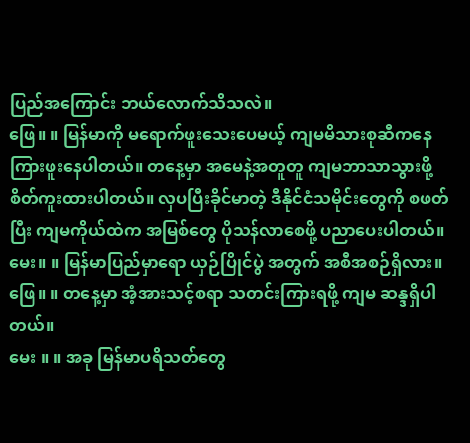ပြည်အကြောင်း ဘယ်လောက်သိသလဲ။
ဖြေ။ ။ မြန်မာကို မရောက်ဖူးသေးပေမယ့် ကျမမိသားစုဆီကနေ ကြားဖူးနေပါတယ်။ တနေ့မှာ အမေနဲ့အတူတူ ကျမဘာသာသွားဖို့ စိတ်ကူးထားပါတယ်။ လှပပြီးခိုင်မာတဲ့ ဒီနိုင်ငံသမိုင်းတွေကို စဖတ်ပြီး ကျမကိုယ်ထဲက အမြစ်တွေ ပိုသန်လာစေဖို့ ပညာပေးပါတယ်။
မေး။ ။ မြန်မာပြည်မှာရော ယှဉ်ပြိုင်ပွဲ အတွက် အစီအစဉ်ရှိလား။
ဖြေ။ ။ တနေ့မှာ အံ့အားသင့်စရာ သတင်းကြားရဖို့ ကျမ ဆန္ဒရှိပါတယ်။
မေး ။ ။ အခု မြန်မာပရိသတ်တွေ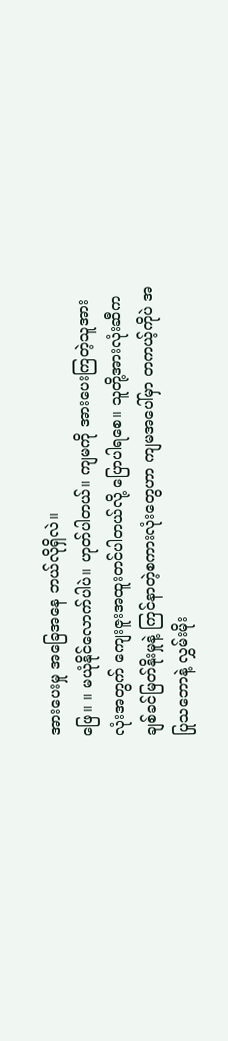အားပေးမှု အခြေအနေ ဘယ်လိုရှိလဲ။
ဖြေ။ ။ မယုံနိုင်လောက်ပါပဲ။ ဟုတ်ပါတယ်။ ကျမကို အားပေးကြတဲ့သူအားလုံးအတွက် ကျေးဇူးအထူးတင်ပါတယ်လို့ ပြောပါရစေ။ သူတို့အားလုံးဆီက ချစ်ခင်မြတ်နိုးမှုနဲ့ ကြင်နာတဲ့စကားလုံးတွေဟာ ကျမအပေါ်မှာ တကယ့်ကိုပဲ အပြုသဘောနဲ့ လွှမ်းမိုး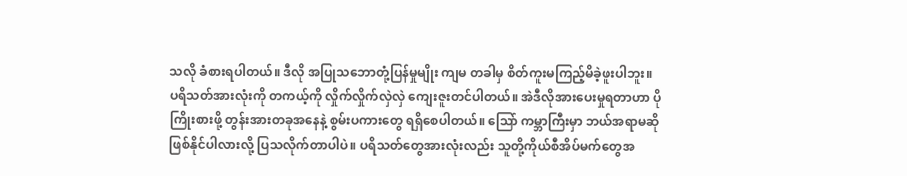သလို ခံစားရပါတယ်။ ဒီလို အပြုသဘောတုံ့ပြန်မှုမျိုး ကျမ တခါမှ စိတ်ကူးမကြည့်မိခဲ့ဖူးပါဘူး။ ပရိသတ်အားလုံးကို တကယ့်ကို လှိုက်လှိုက်လှဲလှဲ ကျေးဇူးတင်ပါတယ်။ အဲဒီလိုအားပေးမှုရတာဟာ ပိုကြိုးစားဖို့ တွန်းအားတခုအနေနဲ့ စွမ်းပကားတွေ ရရှိစေပါတယ်။ သြော် ကမ္ဘာကြီးမှာ ဘယ်အရာမဆို ဖြစ်နိုင်ပါလားလို့ ပြသလိုက်တာပါပဲ။ ပရိသတ်တွေအားလုံးလည်း သူတို့ကိုယ်စီအိပ်မက်တွေအ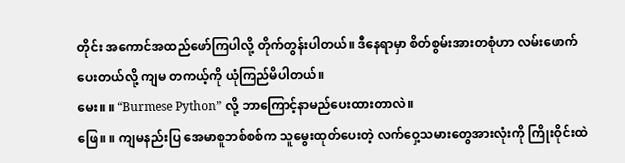တိုင်း အကောင်အထည်ဖော်ကြပါလို့ တိုက်တွန်းပါတယ်။ ဒီနေရာမှာ စိတ်စွမ်းအားတစုံဟာ လမ်းဖောက်ပေးတယ်လို့ ကျမ တကယ့်ကို ယုံကြည်မိပါတယ်။
မေး။ ။ “Burmese Python” လို့ ဘာကြောင့်နာမည်ပေးထားတာလဲ။
ဖြေ။ ။ ကျမနည်းပြ အေမာစူဘစ်စစ်က သူမွေးထုတ်ပေးတဲ့ လက်ဝှေ့သမားတွေအားလုံးကို ကြိုးဝိုင်းထဲ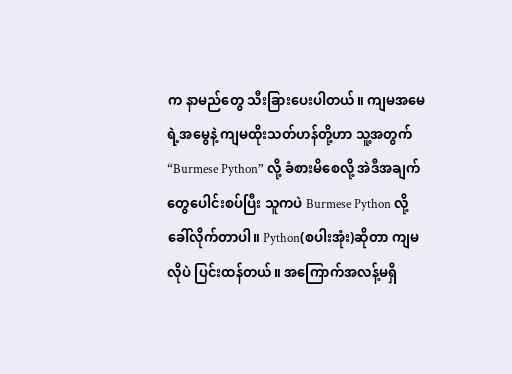က နာမည်တွေ သီးခြားပေးပါတယ်။ ကျမအမေရဲ့အမွေနဲ့ ကျမထိုးသတ်ဟန်တို့ဟာ သူ့အတွက် “Burmese Python” လို့ ခံစားမိစေလို့ အဲဒီအချက်တွေပေါင်းစပ်ပြီး သူကပဲ Burmese Python လို့ခေါ်လိုက်တာပါ။ Python(စပါးအုံး)ဆိုတာ ကျမလိုပဲ ပြင်းထန်တယ်။ အကြောက်အလန့်မရှိ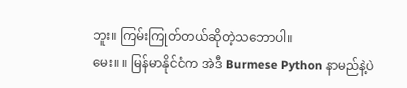ဘူး။ ကြမ်းကြုတ်တယ်ဆိုတဲ့သဘောပါ။
မေး။ ။ မြန်မာနိုင်ငံက အဲဒီ Burmese Python နာမည်နဲ့ပဲ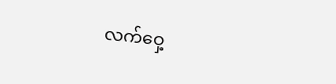လက်ဝှေ့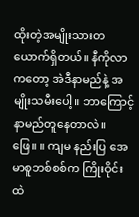ထိုးတဲ့အမျိုးသားတယောက်ရှိတယ်။ နီကိုလာကတော့ အဲဒီနာမည်နဲ့ အမျိုးသမီးပေါ့။ ဘာကြောင့် နာမည်တူနေတာလဲ။
ဖြေ။ ။ ကျမ နည်းပြ အေမာစူဘစ်စစ်က ကြိုးဝိုင်းထဲ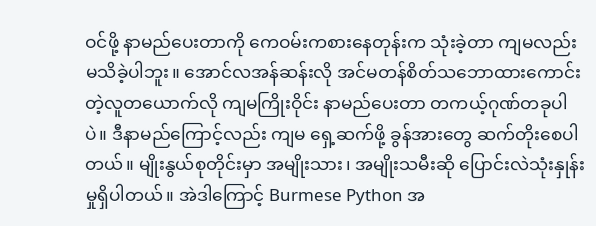ဝင်ဖို့ နာမည်ပေးတာကို ကေဝမ်းကစားနေတုန်းက သုံးခဲ့တာ ကျမလည်း မသိခဲ့ပါဘူး။ အောင်လအန်ဆန်းလို အင်မတန်စိတ်သဘောထားကောင်းတဲ့လူတယောက်လို ကျမကြိုးဝိုင်း နာမည်ပေးတာ တကယ့်ဂုဏ်တခုပါပဲ။ ဒီနာမည်ကြောင့်လည်း ကျမ ရှေ့ဆက်ဖို့ ခွန်အားတွေ ဆက်တိုးစေပါတယ်။ မျိုးနွယ်စုတိုင်းမှာ အမျိုးသား၊ အမျိုးသမီးဆို ပြောင်းလဲသုံးနှုန်းမှုရှိပါတယ်။ အဲဒါကြောင့် Burmese Python အ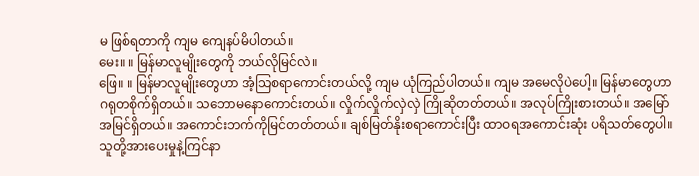မ ဖြစ်ရတာကို ကျမ ကျေနပ်မိပါတယ်။
မေး။ ။ မြန်မာလူမျိုးတွေကို ဘယ်လိုမြင်လဲ။
ဖြေ။ ။ မြန်မာလူမျိုးတွေဟာ အံ့သြစရာကောင်းတယ်လို့ ကျမ ယုံကြည်ပါတယ်။ ကျမ အမေလိုပဲပေါ့။ မြန်မာတွေဟာ ဂရုတစိုက်ရှိတယ်။ သဘောမနောကောင်းတယ်။ လှိုက်လှိုက်လှဲလှဲ ကြိုဆိုတတ်တယ်။ အလုပ်ကြိုးစားတယ်။ အမြော်အမြင်ရှိတယ်။ အကောင်းဘက်ကိုမြင်တတ်တယ်။ ချစ်မြတ်နိုးစရာကောင်းပြီး ထာဝရအကောင်းဆုံး ပရိသတ်တွေပါ။ သူတို့အားပေးမှုနဲ့ကြင်နာ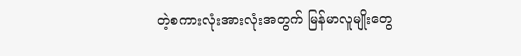တဲ့စကားလုံးအားလုံးအတွက် မြန်မာလူမျိုးတွေ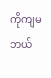ကိုကျမ ဘယ်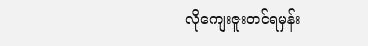လိုကျေးဇူးတင်ရမှန်း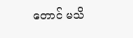တောင် မသိ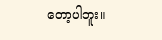တော့ပါဘူး။